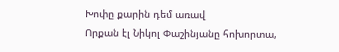Խոփը քարին դեմ առավ
Որքան էլ Նիկոլ Փաշինյանը հոխորտա,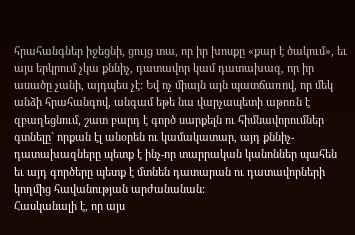հրահանգներ իջեցնի, ցույց տա, որ իր խոսքը «քար է ծակում», եւ այս երկրում չկա քննիչ, դատավոր կամ դատախազ, որ իր ասածը չանի, այդպես չէ: Եվ ոչ միայն այն պատճառով, որ մեկ անձի հրահանգով, անգամ եթե նա վարչապետի աթոռն է զբաղեցնում, շատ բարդ է գործ սարքելն ու հիմնավորումներ գտնելը` որքան էլ անօրեն ու կամակատար, այդ քննիչ-դատախազները պետք է ինչ-որ տարրական կանոններ պահեն եւ այդ գործերը պետք է մտնեն դատարան ու դատավորների կողմից հավանության արժանանան:
Հասկանալի է, որ այս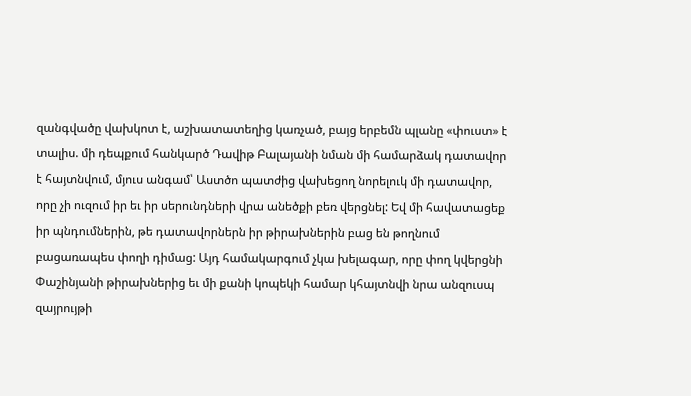զանգվածը վախկոտ է, աշխատատեղից կառչած, բայց երբեմն պլանը «փուստ» է տալիս. մի դեպքում հանկարծ Դավիթ Բալայանի նման մի համարձակ դատավոր է հայտնվում, մյուս անգամ՝ Աստծո պատժից վախեցող նորելուկ մի դատավոր, որը չի ուզում իր եւ իր սերունդների վրա անեծքի բեռ վերցնել: Եվ մի հավատացեք իր պնդումներին, թե դատավորներն իր թիրախներին բաց են թողնում բացառապես փողի դիմաց: Այդ համակարգում չկա խելագար, որը փող կվերցնի Փաշինյանի թիրախներից եւ մի քանի կոպեկի համար կհայտնվի նրա անզուսպ զայրույթի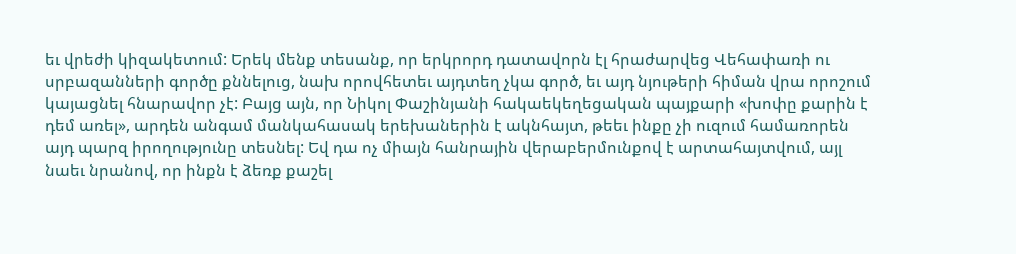եւ վրեժի կիզակետում: Երեկ մենք տեսանք, որ երկրորդ դատավորն էլ հրաժարվեց Վեհափառի ու սրբազանների գործը քննելուց, նախ որովհետեւ այդտեղ չկա գործ, եւ այդ նյութերի հիման վրա որոշում կայացնել հնարավոր չէ: Բայց այն, որ Նիկոլ Փաշինյանի հակաեկեղեցական պայքարի «խոփը քարին է դեմ առել», արդեն անգամ մանկահասակ երեխաներին է ակնհայտ, թեեւ ինքը չի ուզում համառորեն այդ պարզ իրողությունը տեսնել: Եվ դա ոչ միայն հանրային վերաբերմունքով է արտահայտվում, այլ նաեւ նրանով, որ ինքն է ձեռք քաշել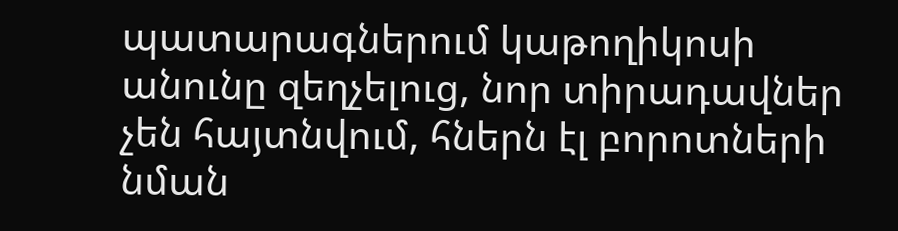պատարագներում կաթողիկոսի անունը զեղչելուց, նոր տիրադավներ չեն հայտնվում, հներն էլ բորոտների նման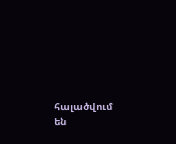հալածվում են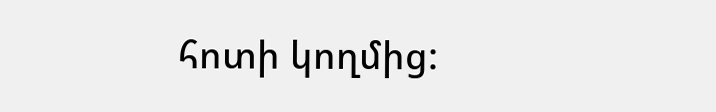հոտի կողմից: